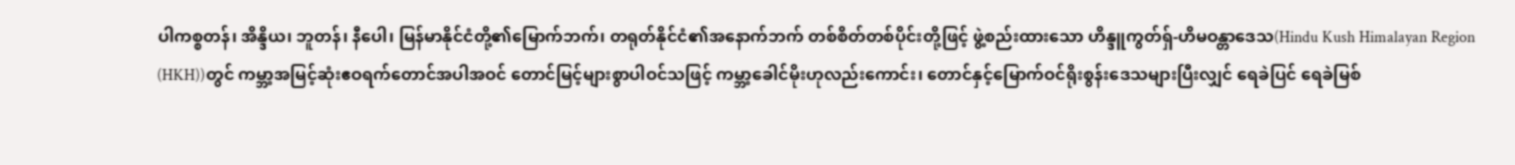ပါကစ္စတန်၊ အိန္ဒိယ၊ ဘူတန်၊ နီပေါ၊ မြန်မာနိုင်ငံတို့၏မြောက်ဘက်၊ တရုတ်နိုင်ငံ၏အနောက်ဘက် တစ်စိတ်တစ်ပိုင်းတို့ဖြင့် ဖွဲ့စည်းထားသော ဟိန္ဒူကွတ်ရှ်-ဟိမဝန္တာဒေသ(Hindu Kush Himalayan Region (HKH))တွင် ကမ္ဘာ့အမြင့်ဆုံးဧဝရက်တောင်အပါအဝင် တောင်မြင့်များစွာပါဝင်သဖြင့် ကမ္ဘာ့ခေါင်မိုးဟုလည်းကောင်း၊ တောင်နှင့်မြောက်ဝင်ရိုးစွန်းဒေသများပြီးလျှင် ရေခဲပြင် ရေခဲမြစ်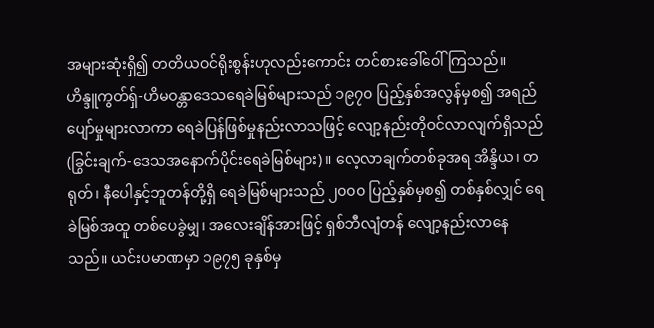အများဆုံးရှိ၍ တတိယဝင်ရိုးစွန်းဟုလည်းကောင်း တင်စားခေါ်ဝေါ်ကြသည်။
ဟိန္ဒူကွတ်ရှ်-ဟိမဝန္တာဒေသရေခဲမြစ်များသည် ၁၉၇၀ ပြည့်နှစ်အလွန်မှစ၍ အရည်ပျော်မှုများလာကာ ရေခဲပြန်ဖြစ်မှုနည်းလာသဖြင့် လျော့နည်းတိုဝင်လာလျက်ရှိသည်(ခြွင်းချက်-ဒေသအနောက်ပိုင်းရေခဲမြစ်များ)။ လေ့လာချက်တစ်ခုအရ အိန္ဒိယ၊ တရုတ်၊ နီပေါနှင့်ဘူတန်တို့ရှိ ရေခဲမြစ်များသည် ၂၀၀၀ ပြည့်နှစ်မှစ၍ တစ်နှစ်လျှင် ရေခဲမြစ်အထူ တစ်ပေခွဲမျှ၊ အလေးချိန်အားဖြင့် ရှစ်ဘီလျံတန် လျော့နည်းလာနေသည်။ ယင်းပမာဏမှာ ၁၉၇၅ ခုနှစ်မှ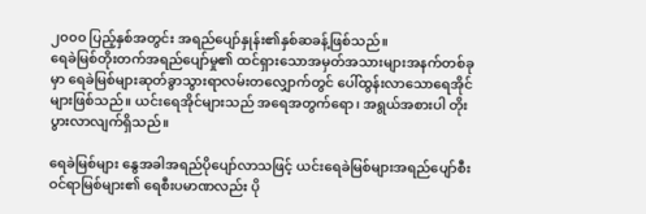၂၀၀၀ ပြည့်နှစ်အတွင်း အရည်ပျော်နှုန်း၏နှစ်ဆခန့်ဖြစ်သည်။
ရေခဲမြစ်တိုးတက်အရည်ပျော်မှု၏ ထင်ရှားသောအမှတ်အသားများအနက်တစ်ခုမှာ ရေခဲမြစ်များဆုတ်ခွာသွားရာလမ်းတလျှောက်တွင် ပေါ်ထွန်းလာသောရေအိုင်များဖြစ်သည်။ ယင်းရေအိုင်များသည် အရေအတွက်ရော၊ အရွယ်အစားပါ တိုးပွားလာလျက်ရှိသည်။

ရေခဲမြစ်များ နွေအခါအရည်ပိုပျော်လာသဖြင့် ယင်းရေခဲမြစ်များအရည်ပျော်စီးဝင်ရာမြစ်များ၏ ရေစီးပမာဏလည်း ပို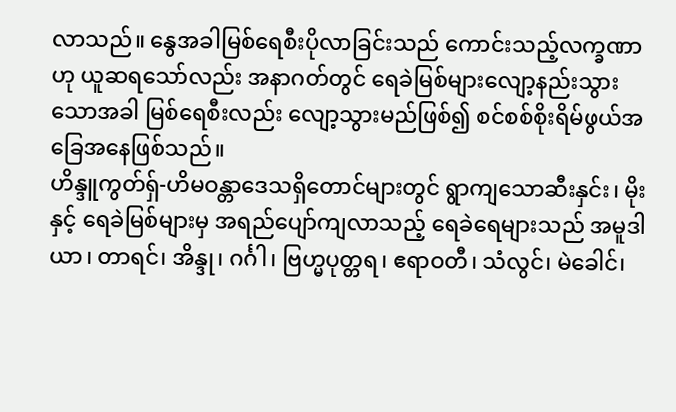လာသည်။ နွေအခါမြစ်ရေစီးပိုလာခြင်းသည် ကောင်းသည့်လက္ခဏာဟု ယူဆရသော်လည်း အနာဂတ်တွင် ရေခဲမြစ်များလျော့နည်းသွားသောအခါ မြစ်ရေစီးလည်း လျော့သွားမည်ဖြစ်၍ စင်စစ်စိုးရိမ်ဖွယ်အခြေအနေဖြစ်သည်။
ဟိန္ဒူကွတ်ရှ်-ဟိမဝန္တာဒေသရှိတောင်များတွင် ရွာကျသောဆီးနှင်း၊ မိုးနှင့် ရေခဲမြစ်များမှ အရည်ပျော်ကျလာသည့် ရေခဲရေများသည် အမူဒါယာ၊ တာရင်၊ အိန္ဒု၊ ဂင်္ဂါ၊ ဗြဟ္မပုတ္တရ၊ ဧရာဝတီ၊ သံလွင်၊ မဲခေါင်၊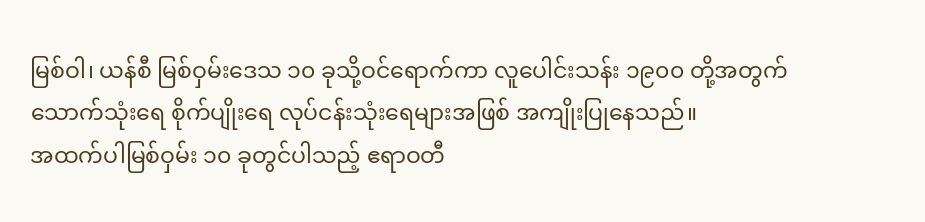မြစ်ဝါ၊ ယန်စီ မြစ်ဝှမ်းဒေသ ၁၀ ခုသို့ဝင်ရောက်ကာ လူပေါင်းသန်း ၁၉၀၀ တို့အတွက် သောက်သုံးရေ စိုက်ပျိုးရေ လုပ်ငန်းသုံးရေများအဖြစ် အကျိုးပြုနေသည်။
အထက်ပါမြစ်ဝှမ်း ၁၀ ခုတွင်ပါသည့် ဧရာဝတီ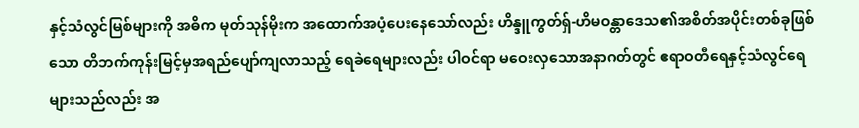နှင့်သံလွင်မြစ်များကို အဓိက မုတ်သုန်မိုးက အထောက်အပံ့ပေးနေသော်လည်း ဟိန္ဒူကွတ်ရှ်-ဟိမဝန္တာဒေသ၏အစိတ်အပိုင်းတစ်ခုဖြစ်သော တိဘက်ကုန်းမြင့်မှအရည်ပျော်ကျလာသည့် ရေခဲရေများလည်း ပါဝင်ရာ မဝေးလှသောအနာဂတ်တွင် ဧရာဝတီရေနှင့်သံလွင်ရေများသည်လည်း အ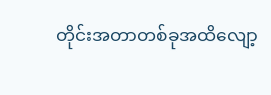တိုင်းအတာတစ်ခုအထိလျော့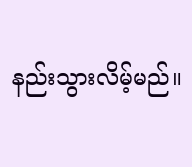နည်းသွားလိမ့်မည်။